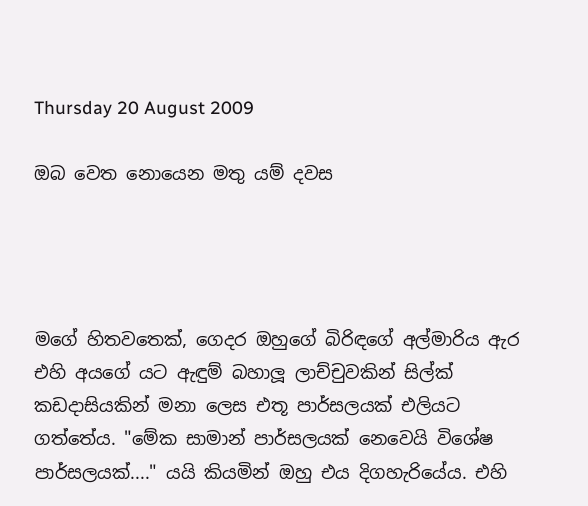Thursday 20 August 2009

ඔබ වෙත නොයෙන මතු යම් දවස




මගේ හිතවතෙක්, ගෙදර ඔහුගේ බිරිඳගේ අල්මාරිය ඇර එහි අයගේ යට ඇඳුම් බහාලූ ලාච්චුවකින් සිල්ක් කඩදාසියකින් මනා ලෙස එතූ පාර්සලයක් එලියට ගත්තේය. "මේක සාමාන් පාර්සලයක් නෙවෙයි විශේෂ පාර්සලයක්...." යයි කියමින් ඔහු එය දිගහැරියේය. එහි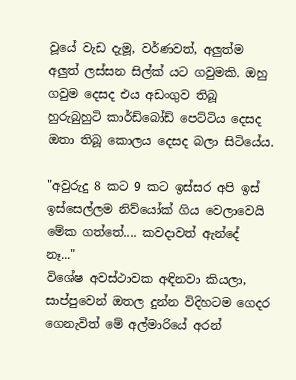වූයේ වැඩ දැමූ, වර්ණවත්, අලුත්ම අලුත් ලස්සන සිල්ක් යට ගවුමකි. ඔහු ගවුම දෙසද එය අඩංගුව තිබූ හුරුබුහුටි කාර්ඩ්බෝඩ් පෙට්ටිය දෙසද ඔතා තිබූ කොලය දෙසද බලා සිටියේය.

"අවුරුදු 8 කට 9 කට ඉස්සර අපි ඉස් ඉස්සෙල්ලම නිව්යෝක් ගිය වෙලාවෙයි මේක ගත්තේ.... කවදාවත් ඇන්දේ නෑ..."
විශේෂ අවස්ථාවක අඳිනවා කියලා, සාප්පුවෙන් ඔතල දුන්න විදිහටම ගෙදර ගෙනැවිත් මේ අල්මාරියේ අරන්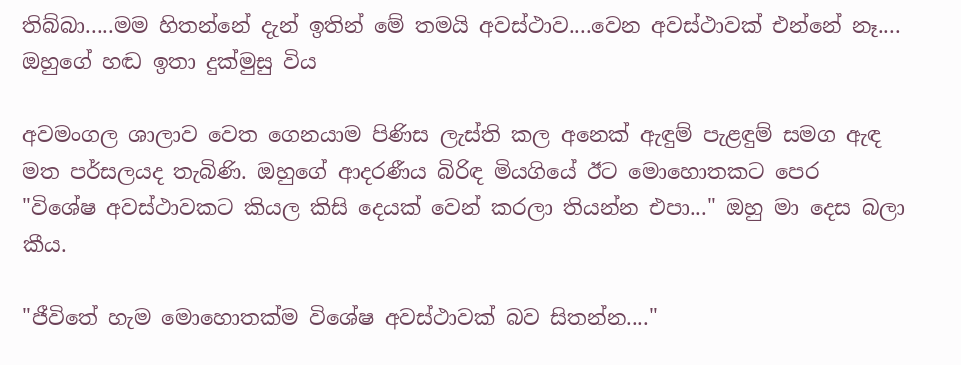තිබ්බා.....මම හිතන්නේ දැන් ඉතින් මේ තමයි අවස්ථාව....වෙන අවස්ථාවක් එන්නේ නෑ.... ඔහුගේ හඬ ඉතා දුක්මුසු විය

අවමංගල ශාලාව වෙත ගෙනයාම පිණිස ලැස්ති කල අනෙක් ඇඳුම් පැළඳුම් සමග ඇඳ මත පර්සලයද තැබිණි. ඔහුගේ ආදරණීය බිරිඳ මියගියේ ඊට මොහොතකට පෙර
"විශේෂ අවස්ථාවකට කියල කිසි දෙයක් වෙන් කරලා තියන්න එපා..." ඔහු මා දෙස බලා කීය.

"ජීවිතේ හැම මොහොතක්ම විශේෂ අවස්ථාවක් බව සිතන්න...."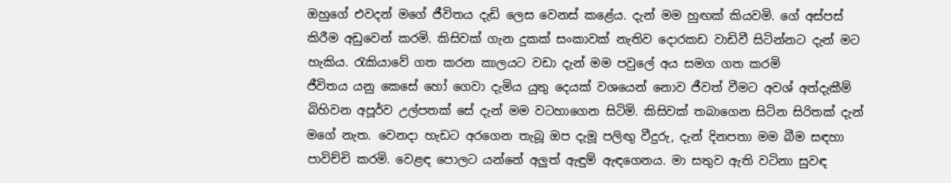ඔහුගේ එවදන් මගේ ජීවිතය දැඩි ලෙස වෙනස් කළේය. දැන් මම හුඟක් කියවමි. ගේ අස්පස් කිරීම අඩුවෙන් කරමි. කිසිවක් ගැන දුකක් සංකාවක් නැතිව දොරකඩ වාඩිවී සිටින්නට දැන් මට හැකිය. රැකියාවේ ගත කරන කාලයට වඩා දැන් මම පවුලේ අය සමග ගත කරමි
ජීවිතය යනු කෙසේ හෝ ගෙවා දැමිය යුතු දෙයක් වශයෙන් නොව ජීවත් වීමට අවශ් අත්දැකීම් බිහිවන අපූර්ව උල්පතක් සේ දැන් මම වටහාගෙන සිටිමි. කිසිවක් තබාගෙන සිටින සිරිතක් දැන් මගේ නැත. වෙනදා හැඩට අරගෙන තැබූ ඔප දැමූ පලිඟු වීදුරු, දැන් දිනපතා මම බීම සඳහා පාවිච්චි කරමි. වෙළඳ පොලට යන්නේ අලුත් ඇඳුම් ඇඳගෙනය. මා සතුව ඇති වටිනා සුවඳ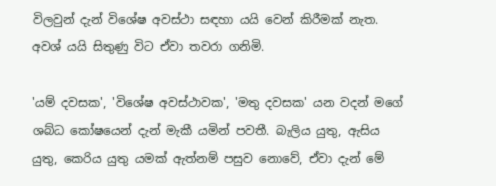විලවුන් දැන් විශේෂ අවස්ථා සඳහා යයි වෙන් කිරීමක් නැත. අවශ් යයි සිතුණු විට ඒවා තවරා ගනිමි.

'යම් දවසක', 'විශේෂ අවස්ථාවක', 'මතු දවසක' යන වදන් මගේ ශබ්ධ කෝෂයෙන් දැන් මැකී යමින් පවතී. බැලිය යුතු, ඇසිය යුතු, කෙරිය යුතු යමක් ඇත්නම් පසුව නොවේ, ඒවා දැන් මේ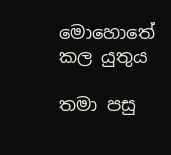මොහොතේ කල යුතුය

තමා පසු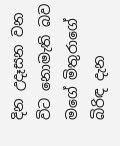දින උදෑසන වන විට නොමැති බව මගේ මිතුරාගේ  බිරිඳ දැන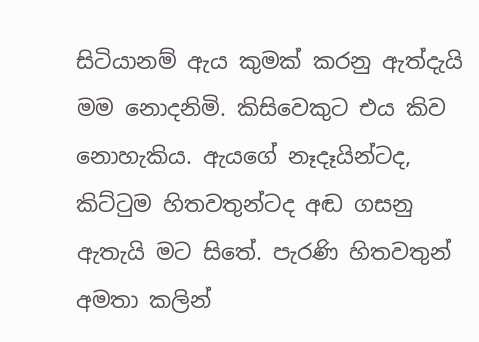සිටියානම් ඇය කුමක් කරනු ඇත්දැයි මම නොදනිමි. කිසිවෙකුට එය කිව නොහැකිය. ඇයගේ නෑදෑයින්ටද, කිට්ටුම හිතවතුන්ටද අඬ ගසනු ඇතැයි මට සිතේ. පැරණි හිතවතුන් අමතා කලින්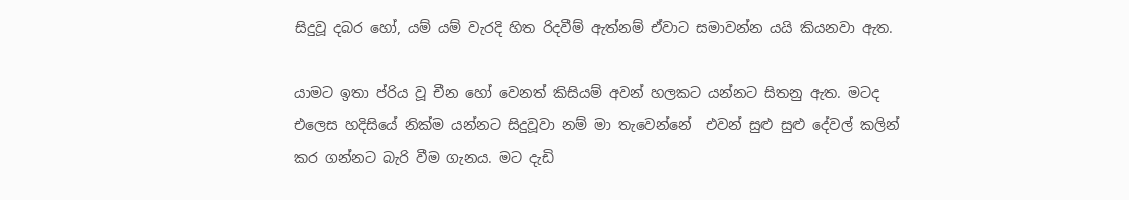සිදුවූ දබර හෝ, යම් යම් වැරදි හිත රිදවීම් ඇත්නම් ඒවාට සමාවන්න යයි කියනවා ඇත.

යාමට ඉතා ප්රිය වූ චීන හෝ වෙනත් කිසියම් අවන් හලකට යන්නට සිතනු ඇත. මටද එලෙස හදිසියේ නික්ම යන්නට සිදුවූවා නම් මා තැවෙන්නේ  එවන් සුළු සුළු දේවල් කලින් කර ගන්නට බැරි වීම ගැනය. මට දැඩි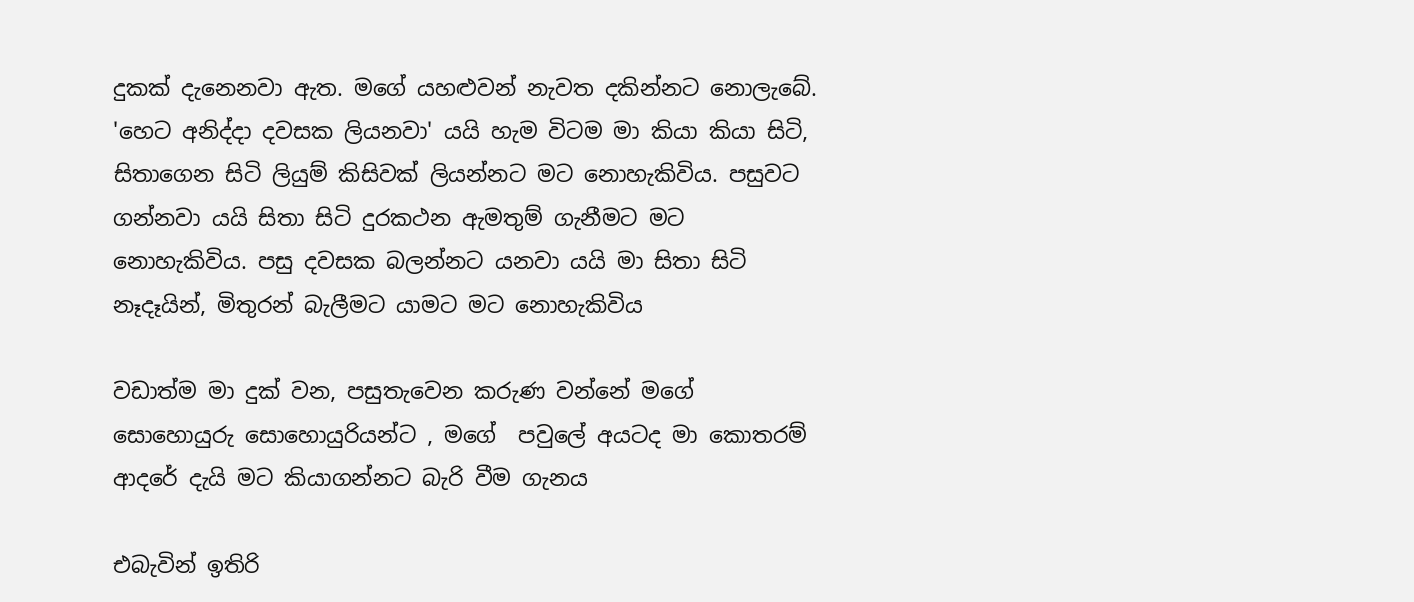දුකක් දැනෙනවා ඇත. මගේ යහළුවන් නැවත දකින්නට නොලැබේ. 'හෙට අනිද්දා දවසක ලියනවා' යයි හැම විටම මා කියා කියා සිටි, සිතාගෙන සිටි ලියුම් කිසිවක් ලියන්නට මට නොහැකිවිය. පසුවට ගන්නවා යයි සිතා සිටි දුරකථන ඇමතුම් ගැනීමට මට නොහැකිවිය. පසු දවසක බලන්නට යනවා යයි මා සිතා සිටි නෑදෑයින්, මිතුරන් බැලීමට යාමට මට නොහැකිවිය

වඩාත්ම මා දුක් වන, පසුතැවෙන කරුණ වන්නේ මගේ සොහොයුරු සොහොයුරියන්ට , මගේ  පවුලේ අයටද මා කොතරම් ආදරේ දැයි මට කියාගන්නට බැරි වීම ගැනය

එබැවින් ඉතිරි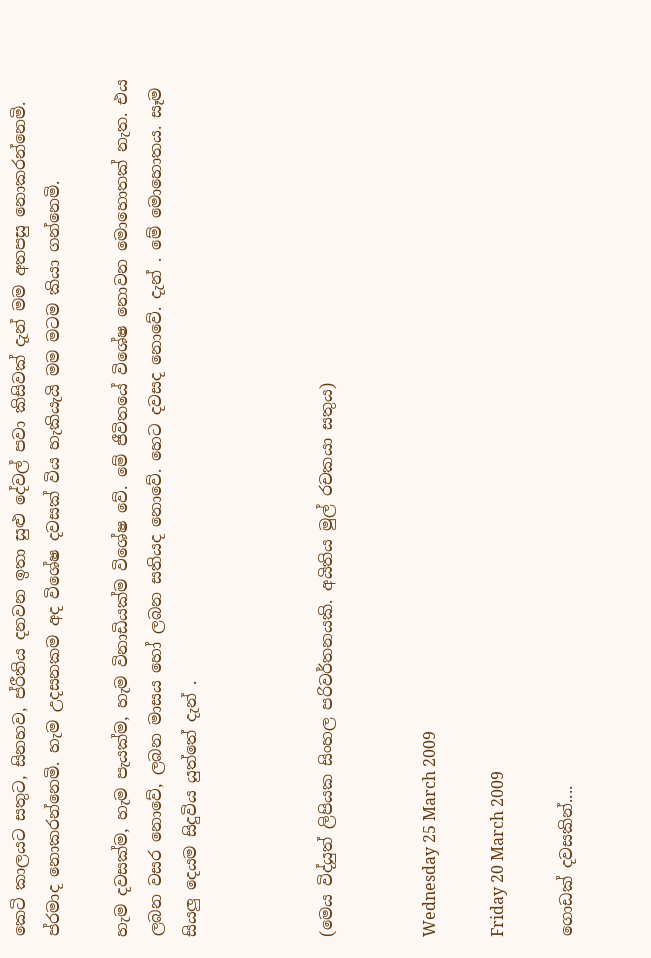කෙටි කාලයට සතුට, සිනහව, ප්රීතිය දනවන ඉතා සුළු දේවල් පවා කිසිවක් දැන් මම අතපසු නොකරන්නෙමි. ප්රමාද නොකරන්නෙමි. හැම උදසනකම අද විශේෂ දවසක් විය හැකියැයි මම මටම කියා ගන්නෙමි.

හැම දවසක්ම, හැම පැයක්ම, හැම විනාඩියක්ම විශේෂ වේ. මේ ජීවිතයේ විශේෂ නොවන මොහොතක් නැත. එය ලබන වසර නොවේ, ලබන මාසය හෝ ලබන සතියද නොවේ. හෙට දවසද නොවේ. දැන් . මේ මොහොතය. සෑම සියලු දෙයම සිදුවිය යුත්තේ දැන් .



(මෙය විද්යුත් ලිපියක සිංහල පරිවර්තනයකි. අයිතිය මුල් රචකයා සතුය)


Wednesday 25 March 2009

Friday 20 March 2009

ගොඩක් දවසකින්....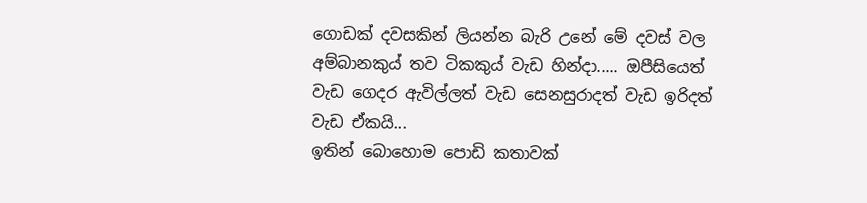ගොඩක් දවසකින් ලියන්න බැරි උනේ මේ දවස් වල අම්බානකුය් තව ටිකකුය් වැඩ හින්දා..... ඔපීසියෙත් වැඩ ගෙදර ඇවිල්ලත් වැඩ සෙනසුරාදත් වැඩ ඉරිදත් වැඩ ඒකයි...
ඉතින් බොහොම පොඩි කතාවක්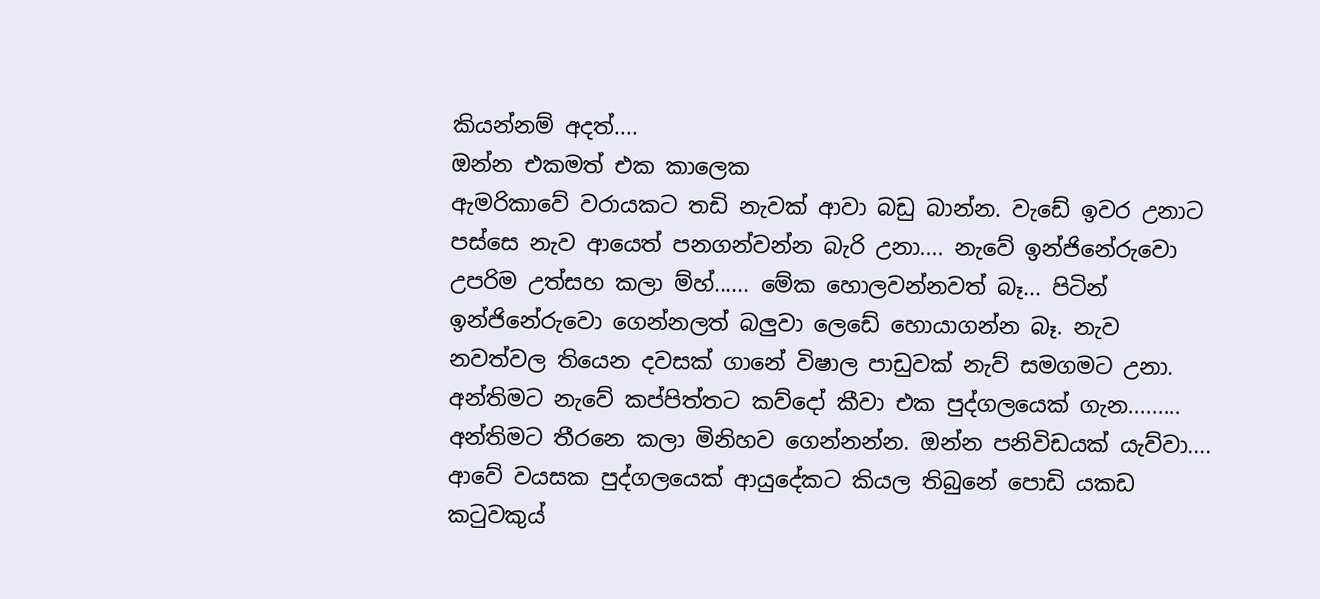කියන්නම් අදත්....
ඔන්න එකමත් එක කාලෙක
ඇමරිකාවේ වරායකට තඩි නැවක් ආවා බඩු බාන්න. වැඩේ ඉවර උනාට පස්සෙ නැව ආයෙත් පනගන්වන්න බැරි උනා.... නැවේ ඉන්ජිනේරුවො උපරිම උත්සහ කලා ම්හ්...... මේක හොලවන්නවත් බෑ... පිටින් ඉන්ජිනේරුවො ගෙන්නලත් බලුවා ලෙඩේ හොයාගන්න බෑ. නැව නවත්වල තියෙන දවසක් ගානේ විෂාල පාඩුවක් නැව් සමගමට උනා.
අන්තිමට නැවේ කප්පිත්තට කව්දෝ කීවා එක පුද්ගලයෙක් ගැන......... අන්තිමට තීරනෙ කලා මිනිහව ගෙන්නන්න. ඔන්න පනිවිඩයක් යැව්වා.... ආවේ වයසක පුද්ගලයෙක් ආයුදේකට කියල තිබුනේ පොඩි යකඩ කටුවකුය්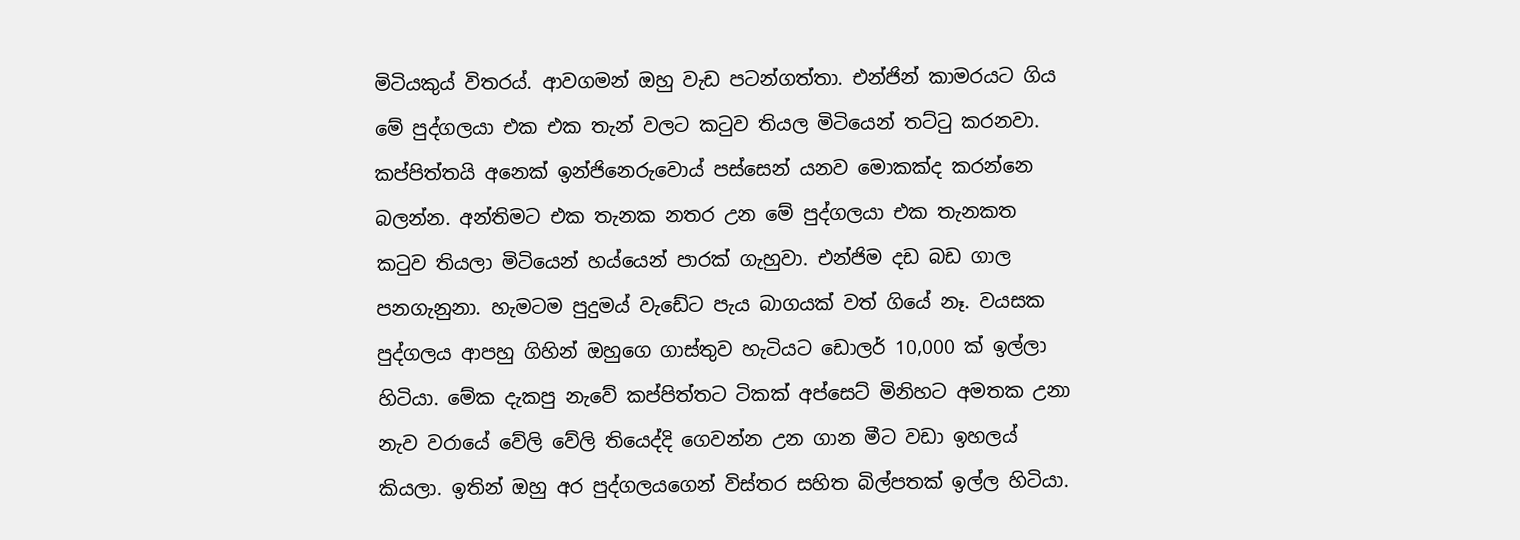මිටියකුය් විතරය්. ආවගමන් ඔහු වැඩ පටන්ගත්තා. එන්ජින් කාමරයට ගිය මේ පුද්ගලයා එක එක තැන් වලට කටුව තියල මිටියෙන් තට්ටු කරනවා. කප්පිත්තයි අනෙක් ඉන්ජිනෙරුවොය් පස්සෙන් යනව මොකක්ද කරන්නෙ බලන්න. අන්තිමට එක තැනක නතර උන මේ පුද්ගලයා එක තැනකත කටුව තියලා මිටියෙන් හය්යෙන් පාරක් ගැහුවා. එන්ජිම දඩ බඩ ගාල පනගැනුනා. හැමටම පුදුමය් වැඩේට පැය බාගයක් වත් ගියේ නෑ. වයසක පුද්ගලය ආපහු ගිහින් ඔහුගෙ ගාස්තුව හැටියට ඩොලර් 10,000 ක් ඉල්ලා හිටියා. මේක දැකපු නැවේ කප්පිත්තට ටිකක් අප්සෙට් මිනිහට අමතක උනා නැව වරායේ වේලි වේලි තියෙද්දි ගෙවන්න උන ගාන මීට වඩා ඉහලය් කියලා. ඉතින් ඔහු අර පුද්ගලයගෙන් විස්තර සහිත බිල්පතක් ඉල්ල හිටියා.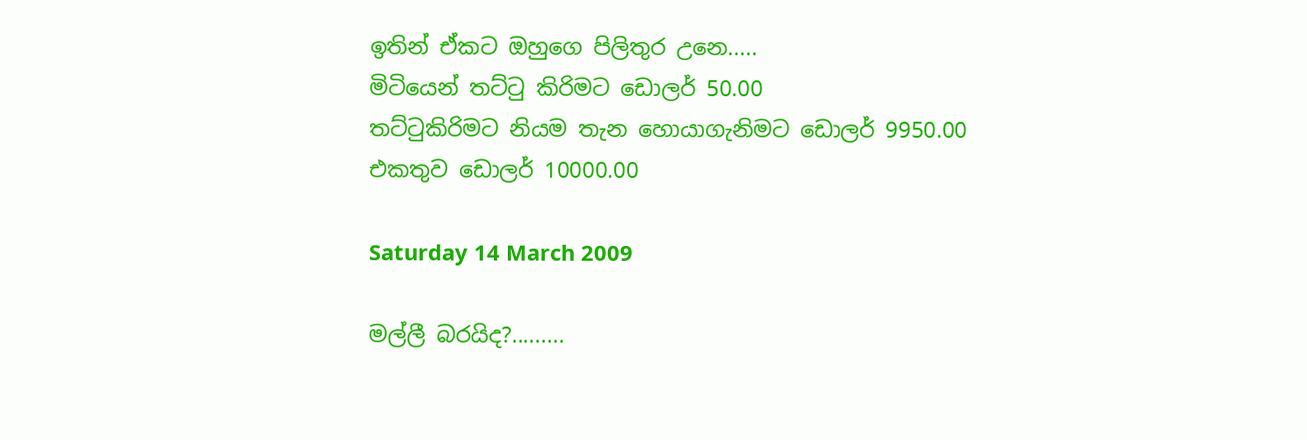ඉතින් ඒකට ඔහුගෙ පිලිතුර උනෙ.....
මිටියෙන් තට්ටු කිරිමට ඩොලර් 50.00
තට්ටුකිරිමට නියම තැන හොයාගැනිමට ඩොලර් 9950.00
එකතුව ඩොලර් 10000.00

Saturday 14 March 2009

මල්ලී බරයිද?.........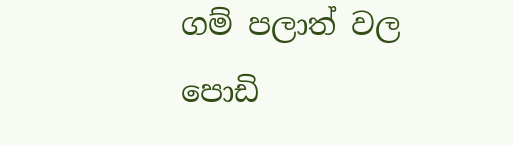ගම් පලාත් වල පොඩි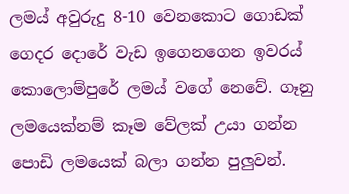ලමය් අවුරුදු 8-10 වෙනකොට ගොඩක් ගෙදර දොරේ වැඩ ඉගෙනගෙන ඉවරය් කොලොම්පුරේ ලමය් වගේ නෙවේ. ගෑනු ලමයෙක්නම් කෑම වේලක් උයා ගන්න පොඩි ලමයෙක් බලා ගන්න පුලුවන්.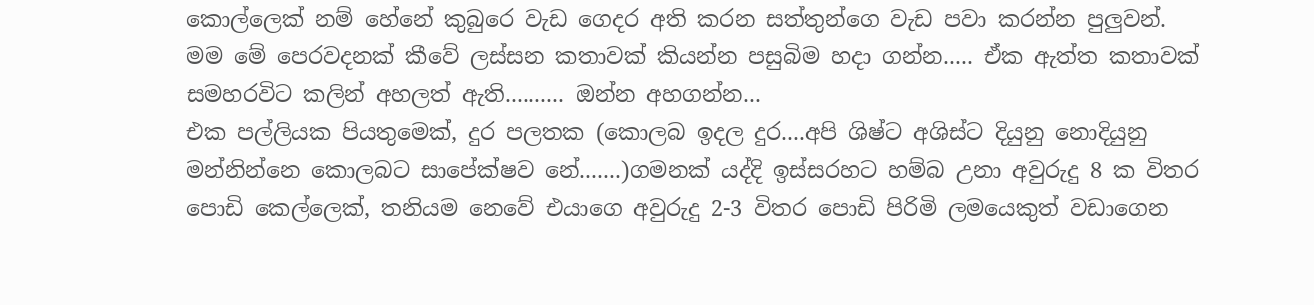කොල්ලෙක් නම් හේනේ කුබුරෙ වැඩ ගෙදර අති කරන සත්තුන්ගෙ වැඩ පවා කරන්න පුලුවන්.
මම මේ පෙරවදනක් කීවේ ලස්සන කතාවක් කියන්න පසුබිම හදා ගන්න..... ඒක ඇත්ත කතාවක් සමහරවිට කලින් අහලත් ඇති.......... ඔන්න අහගන්න...
එක පල්ලියක පියතුමෙක්, දුර පලතක (කොලබ ඉදල දුර....අපි ශිෂ්ට අශිස්ට දියුනු නොදියුනු මන්නින්නෙ කොලබට සාපේක්ෂව නේ.......)ගමනක් යද්දි ඉස්සරහට හම්බ උනා අවුරුදු 8 ක විතර පොඩි කෙල්ලෙක්, තනියම නෙවේ එයාගෙ අවුරුදු 2-3 විතර පොඩි පිරිමි ලමයෙකුත් වඩාගෙන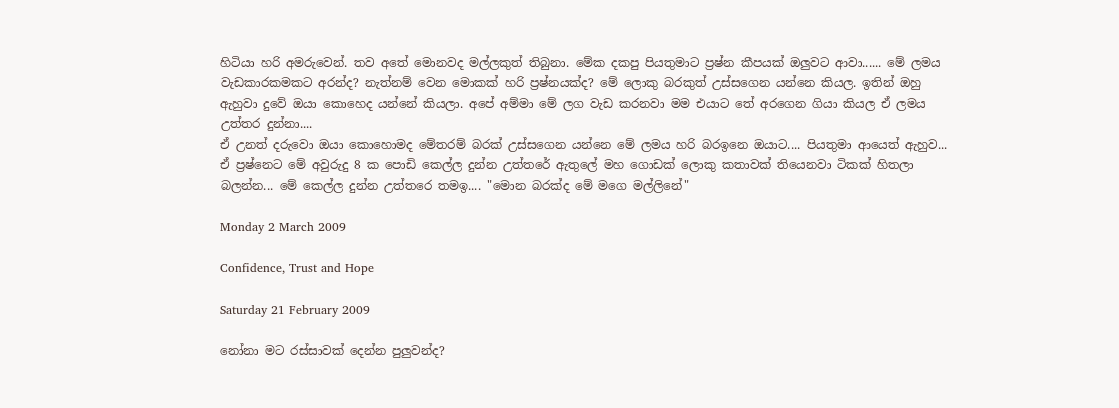හිටියා හරි අමරුවෙන්. තව අතේ මොනවද මල්ලකුත් තිබුනා. මේක දකපු පියතුමාට ප්‍රෂ්න කීපයක් ඔලුවට ආවා...... මේ ලමය වැඩකාරකමකට අරන්ද? නැත්නම් වෙන මොකක් හරි ප්‍රෂ්නයක්ද? මේ ලොකු බරකුත් උස්සගෙන යන්නෙ කියල. ඉතින් ඔහු ඇහුවා දුවේ ඔයා කොහෙද යන්නේ කියලා. අපේ අම්මා මේ ලග වැඩ කරනවා මම එයාට තේ අරගෙන ගියා කියල ඒ ලමය උත්තර දුන්නා....
ඒ උනත් දරුවො ඔයා කොහොමද මේතරම් බරක් උස්සගෙන යන්නෙ මේ ලමය හරි බරඉනෙ ඔයාට.... පියතුමා ආයෙත් ඇහුව...
ඒ ප්‍රෂ්නෙට මේ අවුරුදු 8 ක පොඩි කෙල්ල දුන්න උත්තරේ ඇතුලේ මහ ගොඩක් ලොකු කතාවක් තියෙනවා ටිකක් හිතලා බලන්න... මේ කෙල්ල දුන්න උත්තරෙ තමඉ.... "මොන බරක්ද මේ මගෙ මල්ලිනේ"

Monday 2 March 2009

Confidence, Trust and Hope

Saturday 21 February 2009

නෝනා මට රස්සාවක් දෙන්න පුලුවන්ද?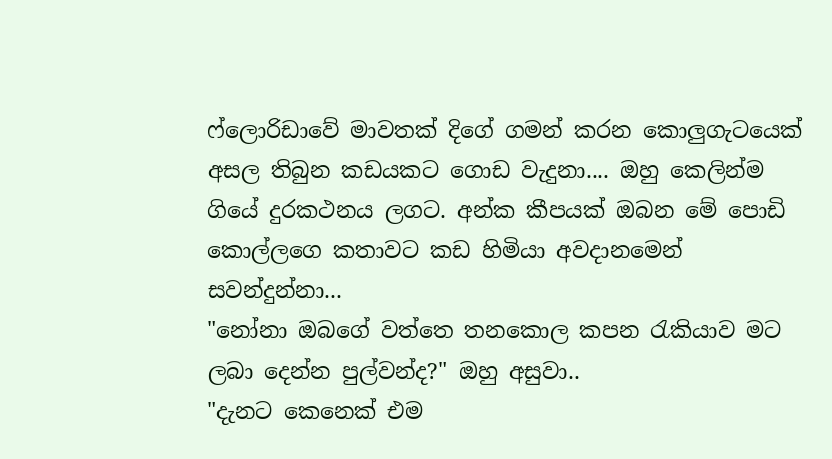ෆ්ලොරිඩාවේ මාවතක් දිගේ ගමන් කරන කොලුගැටයෙක් අසල තිබුන කඩයකට ගොඩ වැදුනා.... ඔහු කෙලින්ම ගියේ දුරකථනය ලගට. අන්ක කීපයක් ඔබන මේ පොඩි කොල්ලගෙ කතාවට කඩ හිමියා අවදානමෙන් සවන්දුන්නා...
"නෝනා ඔබගේ වත්තෙ තනකොල කපන රැකියාව මට ලබා දෙන්න පුල්වන්ද?" ඔහු අසුවා..
"දැනට කෙනෙක් එම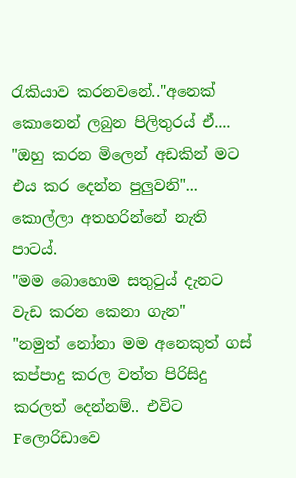රැකියාව කරනවනේ.."අනෙක් කොනෙන් ලබුන පිලිතුරය් ඒ....
"ඔහු කරන මිලෙන් අඩකින් මට එය කර දෙන්න පුලුවනි"... කොල්ලා අතහරින්නේ නැති පාටය්.
"මම බොහොම සතුටුය් දැනට වැඩ කරන කෙනා ගැන"
"නමුත් නෝනා මම අනෙකුත් ගස් කප්පාදු කරල වත්ත පිරිසිදු කරලත් දෙන්නම්.. එවිට Fලොරිඩාවෙ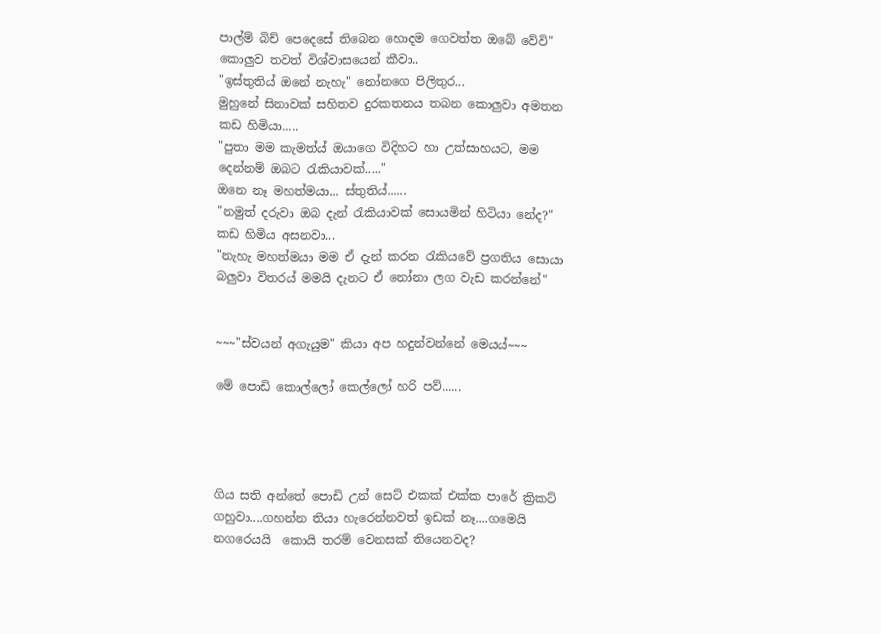පාල්ම් බිච් පෙදෙසේ තිබෙන හොදම ගෙවත්ත ඔබේ වේවි" කොලුව තවත් විශ්වාසයෙන් කීවා..
"ඉස්තුතිය් ඔනේ නැහැ" නෝනගෙ පිලිතුර...
මුහුනේ සිනාවක් සහිතව දුරකතනය තබන කොලුවා අමතන කඩ හිමියා.....
"පුතා මම කැමත්ය් ඔයාගෙ විදිහට හා උත්සාහයට, මම දෙන්නම් ඔබට රැකියාවක්....."
ඔනෙ නෑ මහත්මයා... ස්තුතිය්......
"නමුත් දරුවා ඔබ දැන් රැකියාවක් සොයමින් හිටියා නේද?" කඩ හිමිය අසනවා...
"නැහැ මහත්මයා මම ඒ දැන් කරන රැකියවේ ප්‍රගතිය සොයා බලුවා විතරය් මමයි දැනට ඒ නෝනා ලග වැඩ කරන්නේ"


~~~"ස්වයන් අගැයුම" කියා අප හදුන්වන්නේ මෙයය්~~~

මේ පොඩි කොල්ලෝ කෙල්ලෝ හරි පව්......




ගිය සති අන්තේ පොඩි උන් සෙට් එකක් එක්ක පාරේ ක්‍රිකට් ගහුවා....ගහන්න තියා හැරෙන්නවත් ඉඩක් නෑ....ගමෙයි  නගරෙයයි  කොයි තරම් වෙනසක් තියෙනවද?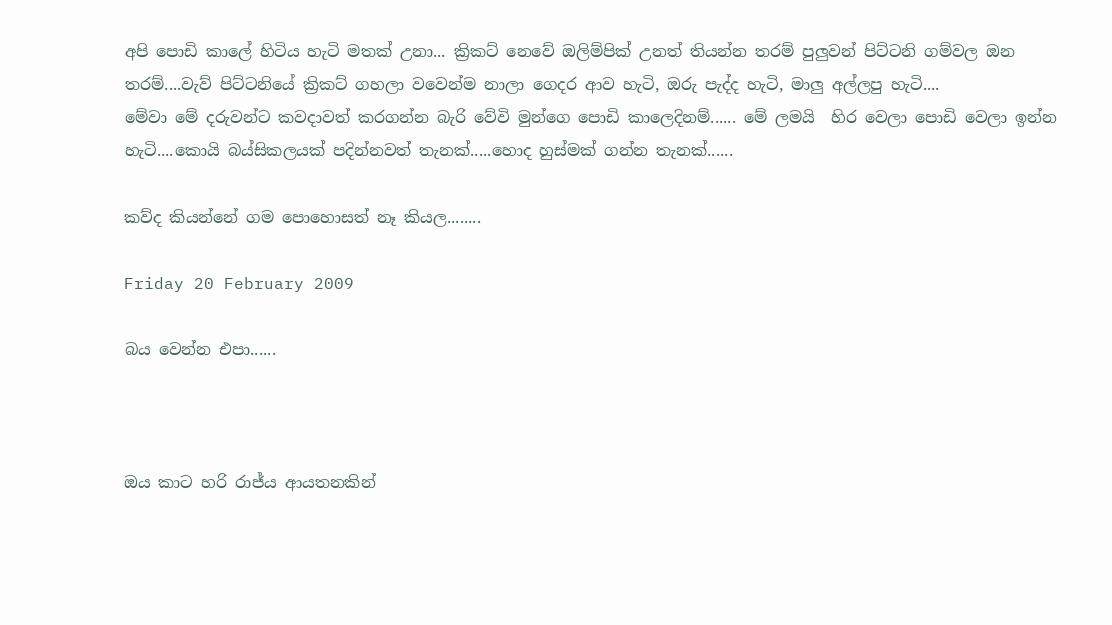අපි පොඩි කාලේ හිටිය හැටි මතක් උනා... ක්‍රිකට් නෙවේ ඔලිම්පික් උනත් තියන්න තරම් පුලුවන් පිට්ටනි ගම්වල ඔන තරම්....වැව් පිට්ටනියේ ක්‍රිකට් ගහලා වවෙන්ම නාලා ගෙදර ආව හැටි, ඔරු පැද්ද හැටි, මාලු අල්ලපු හැටි....
මේවා මේ දරුවන්ට කවදාවත් කරගන්න බැරි වේවි මුන්ගෙ පොඩි කාලෙදිනම්...... මේ ලමයි  හිර වෙලා පොඩි වෙලා ඉන්න හැටි....කොයි බය්සිකලයක් පදින්නවත් තැනක්.....හොද හුස්මක් ගන්න තැනක්......

කව්ද කියන්නේ ගම පොහොසත් නෑ කියල........

Friday 20 February 2009

බය වෙන්න එපා......



ඔය කාට හරි රාජ්ය ආයතනකින්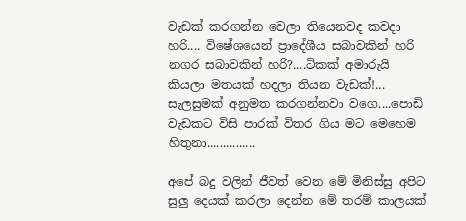වැඩක් කරගන්න වෙලා තියෙනවද කවදා හරි.... විෂේශයෙන් ප්‍රාදේශීය සබාවකින් හරි නගර සබාවකින් හරි?....ටිකක් අමාරුයි කියලා මතයක් හදලා තියන වැඩක්!... සැලසුමක් අනුමත කරගන්නවා වගෙ....පොඩි වැඩකට විසි පාරක් විතර ගිය මට මෙහෙම හිතුනා...............

අපේ බදු වලින් ජීවත් වෙන මේ මිනිස්සු අපිට සුලු දෙයක් කරලා දෙන්න මේ තරම් කාලයක්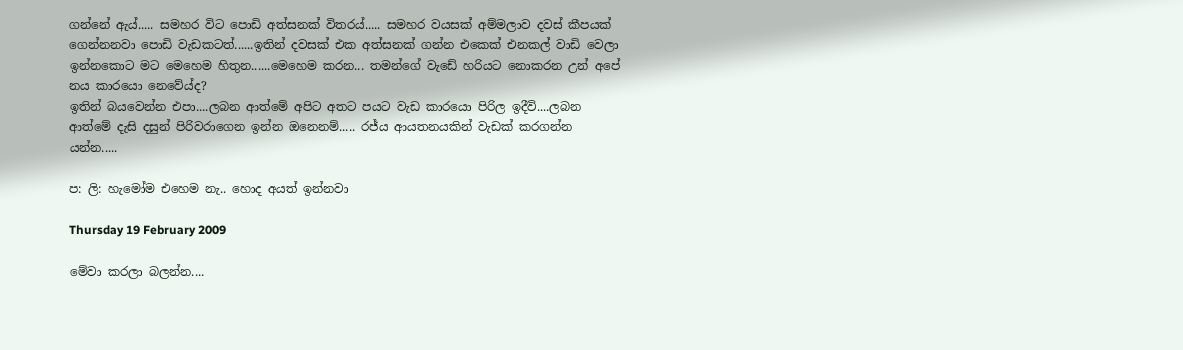ගන්නේ ඇය්..... සමහර විට පොඩි අත්සනක් විතරය්..... සමහර වයසක් අම්මලාව දවස් කීපයක් ගෙන්නනවා පොඩි වැඩකටත්......ඉතින් දවසක් එක අත්සනක් ගන්න එකෙක් එනකල් වාඩි වෙලා ඉන්නකොට මට මෙහෙම හිතුන......මෙහෙම කරන... තමන්ගේ වැඩේ හරියට නොකරන උන් අපේ නය කාරයො නෙවේය්ද?
ඉතින් බයවෙන්න එපා....ලබන ආත්මේ අපිට අතට පයට වැඩ කාරයො පිරිල ඉදීවි....ලබන ආත්මේ දැසි දසුන් පිරිවරාගෙන ඉන්න ඔනෙනම්..... රජ්ය ආයතනයකින් වැඩක් කරගන්න යන්න.....

ප: ලි: හැමෝම එහෙම නැ.. හොද අයත් ඉන්නවා

Thursday 19 February 2009

මේවා කරලා බලන්න....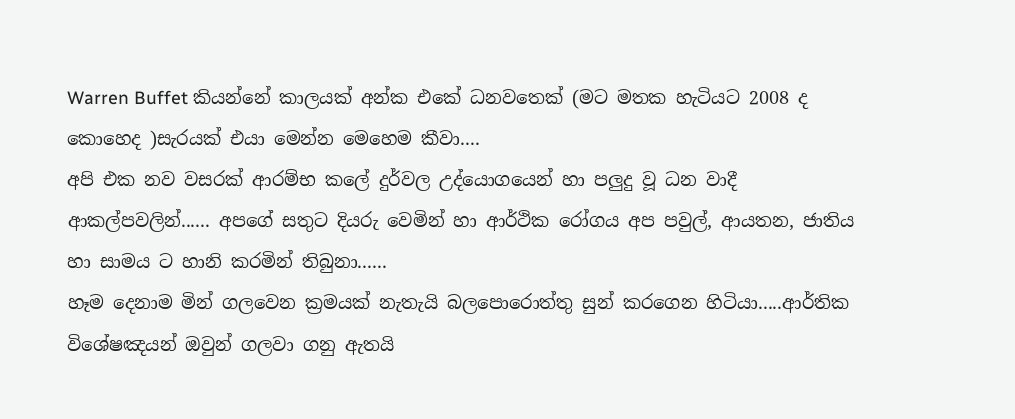Warren Buffet කියන්නේ කාලයක් අන්ක එකේ ධනවතෙක් (මට මතක හැටියට 2008 ද කොහෙද )සැරයක් එයා මෙන්න මෙහෙම කීවා....
අපි එක නව වසරක් ආරම්භ කලේ දුර්වල උද්යොගයෙන් හා පලුදු වූ ධන වාදී ආකල්පවලින්...... අපගේ සතුට දියරු වෙමින් හා ආර්ථික රෝගය අප පවුල්, ආයතන, ජාතිය හා සාමය ට හානි කරමින් තිබුනා......
හෑම දෙනාම මින් ගලවෙන ක්‍රමයක් නැතැයි බලපොරොත්තු සුන් කරගෙන හිටියා.....ආර්තික විශේෂඤයන් ඔවුන් ගලවා ගනු ඇතයි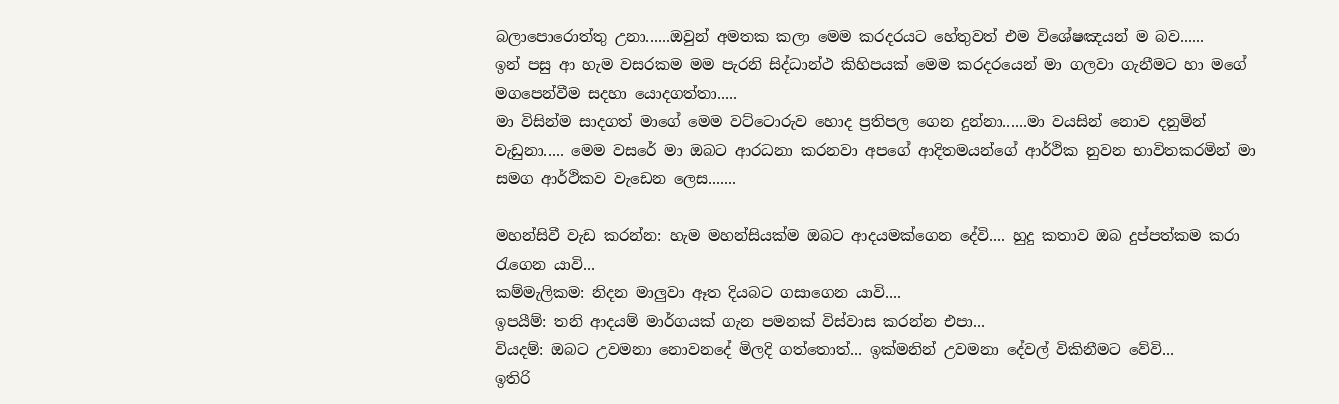බලාපොරොත්තු උනා......ඔවුන් අමතක කලා මෙම කරදරයට හේතුවත් එම විශේෂඤයන් ම බව......
ඉන් පසු ආ හැම වසරකම මම පැරනි සිද්ධාන්ථ කිහිපයක් මෙම කරදරයෙන් මා ගලවා ගැනීමට හා මගේ මගපෙන්වීම සදහා යොදගත්තා.....
මා විසින්ම සාදගත් මාගේ මෙම වට්ටොරුව හොද ප්‍රතිපල ගෙන දුන්නා......මා වයසින් නොව දනුමින් වැඩුනා..... මෙම වසරේ මා ඔබට ආරධනා කරනවා අපගේ ආදිතමයන්ගේ ආර්ථික නුවන භාවිතකරමින් මා සමග ආර්ථිකව වැඩෙන ලෙස.......

මහන්සිවී වැඩ කරන්න: හැම මහන්සියක්ම ඔබට ආදයමක්ගෙන දේවි.... හුදු කතාව ඔබ දුප්පත්කම කරා රැගෙන යාවි...
කම්මැලිකම: නිදන මාලුවා ඈත දියබට ගසාගෙන යාවි....
ඉපයීම්: තනි ආදයම් මාර්ගයක් ගැන පමනක් විස්වාස කරන්න එපා...
වියදම්: ඔබට උවමනා නොවනදේ මිලදි ගත්තොත්... ඉක්මනින් උවමනා දේවල් විකිනීමට වේවි...
ඉතිරි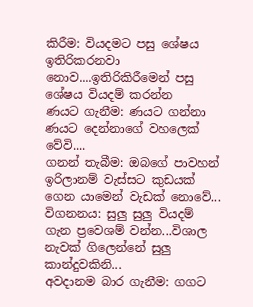කිරීම: වියදමට පසු ශේෂය ඉතිරිකරනවා නොව....ඉතිරිකිරීමෙන් පසු ශේෂය වියදම් කරන්න
ණයට ගැනීම: ණයට ගන්නා ණයට දෙන්නාගේ වහලෙක් වේවි....
ගනන් තැබීම: ඔබගේ පාවහන් ඉරිලානම් වැස්සට කුඩයක් ගෙන යාමෙන් වැඩක් නොවේ...
විගනනය: සුලු සුලු වියදම් ගැන ප්‍රවෙශම් වන්න...විශාල නැවක් ගිලෙන්නේ සුලු කාන්දුවකිනි...
අවදානම බාර ගැනීම: ගගට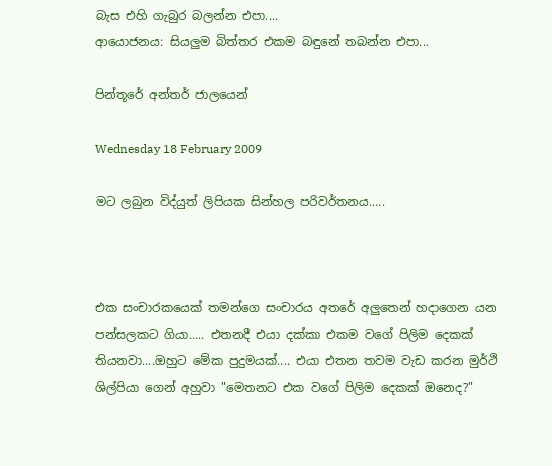බැස එහි ගැබුර බලන්න එපා....
ආයොජනය: සියලුම බිත්තර එකම බඳුනේ තබන්න එපා...

පින්තූරේ අන්තර් ජාලයෙන්

Wednesday 18 February 2009

මට ලබුන විද්යුත් ලිපියක සින්හල පරිවර්තනය.....



එක සංචාරකයෙක් තමන්ගෙ සංචාරය අතරේ අලුතෙන් හදාගෙන යන පන්සලකට ගියා..... එතනදී එයා දක්කා එකම වගේ පිලිම දෙකක් තියනවා....ඔහුට මේක පුදුමයක්.... එයා එතන තවම වැඩ කරන මුර්ථි ශිල්පියා ගෙන් අහුවා "මෙතනට එක වගේ පිලිම දෙකක් ඔනෙද?"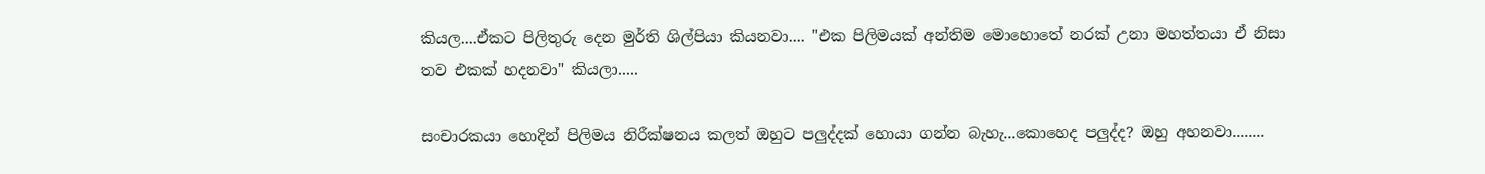කියල....ඒකට පිලිතුරු දෙන මුර්ති ශිල්පියා කියනවා.... "එක පිලිමයක් අන්තිම මොහොතේ නරක් උනා මහත්තයා ඒ නිසා තව එකක් හදනවා" කියලා.....

සංචාරකයා හොදින් පිලිමය නිරීක්ෂනය කලත් ඔහුට පලුද්දක් හොයා ගන්න බැහැ...කොහෙද පලුද්ද? ඔහු අහනවා........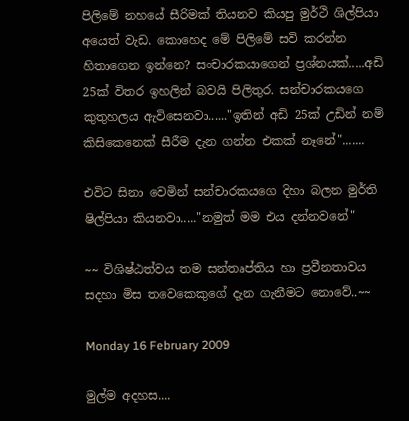පිලිමේ නහයේ සීරිමක් තියනව කියපු මුර්ථි ශිල්පියා අයෙත් වැඩ. කොහෙද මේ පිලිමේ සවි කරන්න හිතාගෙන ඉන්නෙ? සංචාරකයාගෙන් ප්‍රශ්නයක්.....අඩි 25ක් විතර ඉහලින් බවයි පිලිතුර. සන්චාරකයගෙ කුතුහලය ඇවිසෙනවා......"ඉතින් අඩි 25ක් උඩින් නම් කිසිකෙනෙක් සීරීම දැන ගන්න එකක් නෑනේ".......

එවිට සිනා වෙමින් සන්චාරකයගෙ දිහා බලන මුර්ති ෂිල්පියා කියනවා....."නමුත් මම එය දන්නවනේ"

~~ විශිෂ්ඨත්වය තම සන්තෘප්තිය හා ප්‍රවීනතාවය සදහා මිස තවෙකෙකුගේ දැන ගැනීමට නොවේ..~~

Monday 16 February 2009

මුල්ම අදහස....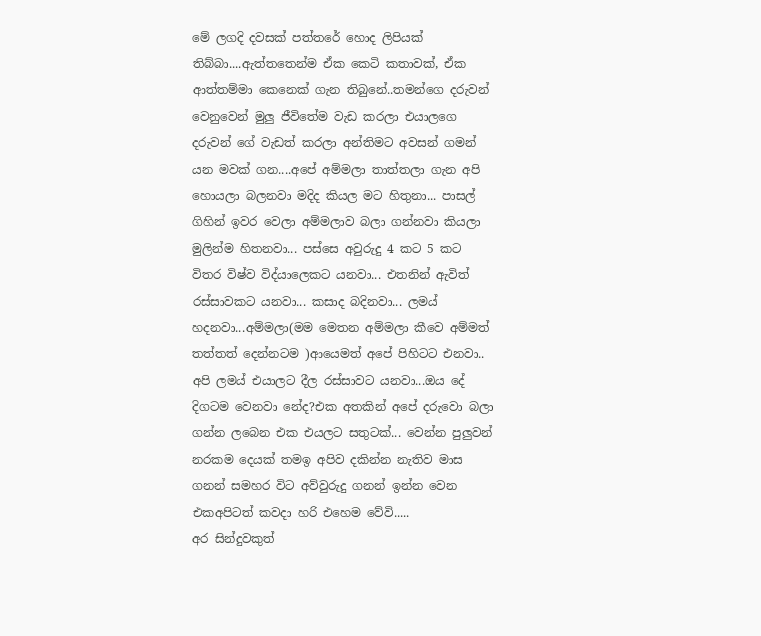මේ ලගදි දවසක් පත්තරේ හොද ලිපියක් තිබ්බා....ඇත්තතෙන්ම ඒක කෙටි කතාවක්, ඒක ආත්තම්මා කෙනෙක් ගැන තිබුනේ..තමන්ගෙ දරුවන් වෙනුවෙන් මුලු ජීවිතේම වැඩ කරලා එයාලගෙ දරුවන් ගේ වැඩත් කරලා අන්තිමට අවසන් ගමන් යන මවක් ගන....අපේ අම්මලා තාත්තලා ගැන අපි හොයලා බලනවා මදිද කියල මට හිතුනා... පාසල් ගිහින් ඉවර වෙලා අම්මලාව බලා ගන්නවා කියලා මුලින්ම හිතනවා... පස්සෙ අවුරුදු 4 කට 5 කට විතර විෂ්ව විද්යාලෙකට යනවා... එතනින් ඇවිත් රස්සාවකට යනවා... කසාද බදිනවා... ලමය් හදනවා...අම්මලා(මම මෙතන අම්මලා කීවෙ අම්මත් තත්තත් දෙන්නටම )ආයෙමත් අපේ පිහිටට එනවා.. අපි ලම‍ය් එයාලට දීල රස්සාවට යනවා...ඔය දේ දිගටම වෙනවා නේද?එක අතකින් අපේ දරුවො බලා ගන්න ලබෙන එක එයලට සතුටක්... වෙන්න පුලුවන් නරකම දෙයක් තමඉ අපිව දකින්න නැතිව මාස ගනන් සමහර විට අව්වුරුදු ගනන් ඉන්න වෙන එකඅපිටත් කවදා හරි එහෙම වේවි.....
අර සින්දුවකුත්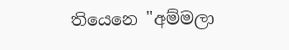තියෙනෙ "අම්මලා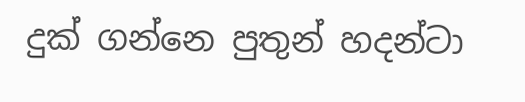දුක් ගන්නෙ පුතුන් හදන්ටා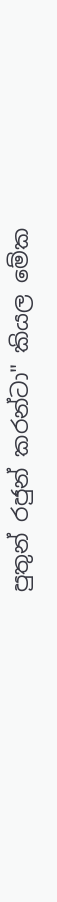පුතුන් රජුන් කරන්ටා" කියල මේක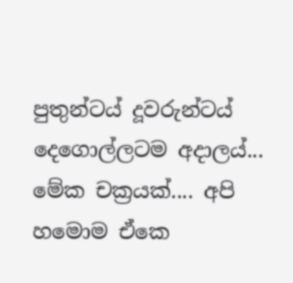පුතුන්ටය් දූවරුන්ටය් දෙගොල්ලටම අදාලය්... මේක චක්‍රයක්.... අපි හමොම ඒකෙ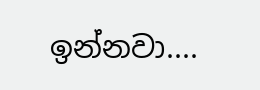ඉන්නවා....